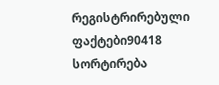რეგისტრირებული ფაქტები90418
სორტირება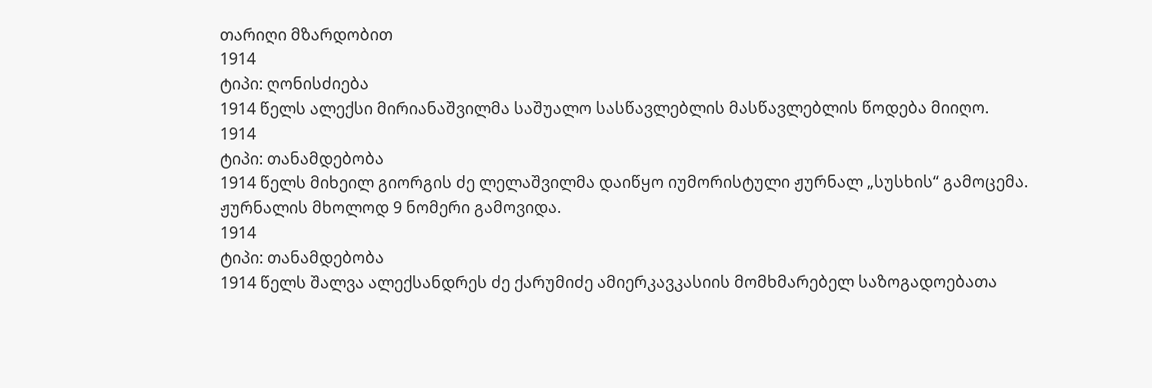თარიღი მზარდობით
1914
ტიპი: ღონისძიება
1914 წელს ალექსი მირიანაშვილმა საშუალო სასწავლებლის მასწავლებლის წოდება მიიღო.
1914
ტიპი: თანამდებობა
1914 წელს მიხეილ გიორგის ძე ლელაშვილმა დაიწყო იუმორისტული ჟურნალ „სუსხის“ გამოცემა. ჟურნალის მხოლოდ 9 ნომერი გამოვიდა.
1914
ტიპი: თანამდებობა
1914 წელს შალვა ალექსანდრეს ძე ქარუმიძე ამიერკავკასიის მომხმარებელ საზოგადოებათა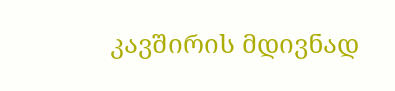კავშირის მდივნად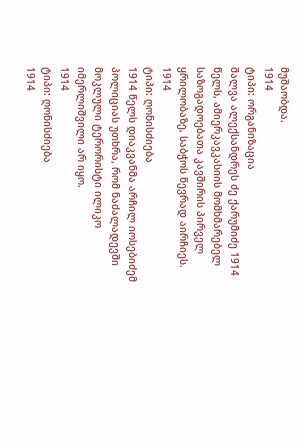მუშაობდა.
1914
ტიპი: ორგანიზაცია
შალვა ალექსანდრეს ძე ქარუმიძე 1914 წელს, ამიერკავკასიის მომხმარებელ საზოგადოებათა კავშირის პირველ ყრილობაზე, საბჭოს წევრად აირჩიეს.
1914
ტიპი: ღონისძიება
1914 წელს დიაკვანმა არჩილ იოსებიძემ პოლიციას უთხრა, რომ ნაძალადევში მოკლული ტერორისტი ილიკო იმერლიშვილი არ იყო.
1914
ტიპი: ღონისძიება
1914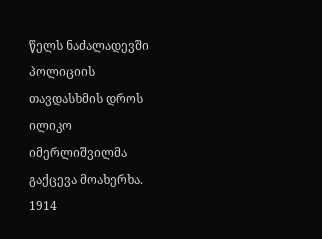წელს ნაძალადევში პოლიციის თავდასხმის დროს ილიკო იმერლიშვილმა გაქცევა მოახერხა.
1914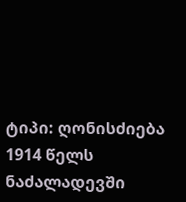ტიპი: ღონისძიება
1914 წელს ნაძალადევში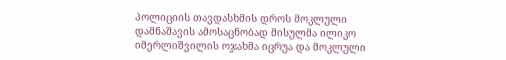პოლიციის თავდასხმის დროს მოკლული დამნაშავის ამოსაცნობად მისულმა ილიკო იმერლიშვილის ოჯახმა იცრუა და მოკლული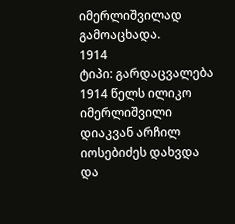იმერლიშვილად გამოაცხადა.
1914
ტიპი: გარდაცვალება
1914 წელს ილიკო იმერლიშვილი დიაკვან არჩილ იოსებიძეს დახვდა და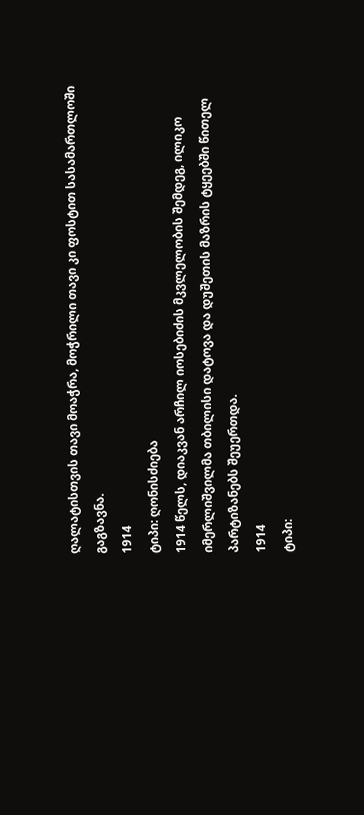ღალატისთვის თავი მოაჭრა, მოჭრილი თავი კი ფოსტით სასამართლოში გაგზავნა.
1914
ტიპი: ღონისძიება
1914 წელს, დიაკვან არჩილ იოსებიძის მკვლელობის შემდეგ, ილიკო იმერლიშვილმა თბილისი დატოვა და დუშეთის მაზრის ტყეებში წითელ პარტიზანებს შეუერთდა.
1914
ტიპი: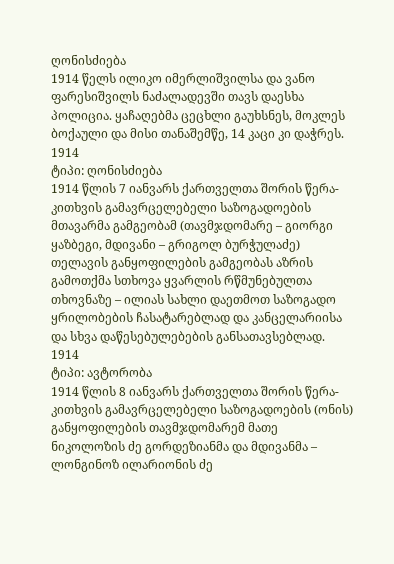ღონისძიება
1914 წელს ილიკო იმერლიშვილსა და ვანო ფარესიშვილს ნაძალადევში თავს დაესხა პოლიცია. ყაჩაღებმა ცეცხლი გაუხსნეს, მოკლეს ბოქაული და მისი თანაშემწე, 14 კაცი კი დაჭრეს.
1914
ტიპი: ღონისძიება
1914 წლის 7 იანვარს ქართველთა შორის წერა-კითხვის გამავრცელებელი საზოგადოების მთავარმა გამგეობამ (თავმჯდომარე – გიორგი ყაზბეგი, მდივანი – გრიგოლ ბურჭულაძე) თელავის განყოფილების გამგეობას აზრის გამოთქმა სთხოვა ყვარლის რწმუნებულთა თხოვნაზე – ილიას სახლი დაეთმოთ საზოგადო ყრილობების ჩასატარებლად და კანცელარიისა და სხვა დაწესებულებების განსათავსებლად.
1914
ტიპი: ავტორობა
1914 წლის 8 იანვარს ქართველთა შორის წერა-კითხვის გამავრცელებელი საზოგადოების (ონის) განყოფილების თავმჯდომარემ მათე ნიკოლოზის ძე გორდეზიანმა და მდივანმა – ლონგინოზ ილარიონის ძე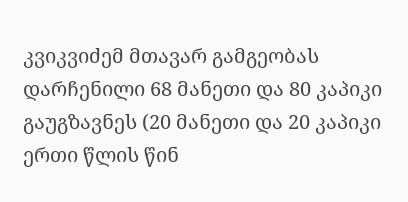კვიკვიძემ მთავარ გამგეობას დარჩენილი 68 მანეთი და 80 კაპიკი გაუგზავნეს (20 მანეთი და 20 კაპიკი ერთი წლის წინ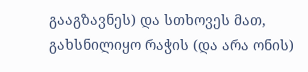გააგზავნეს) და სთხოვეს მათ, გახსნილიყო რაჭის (და არა ონის)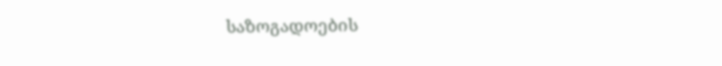საზოგადოების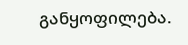განყოფილება.